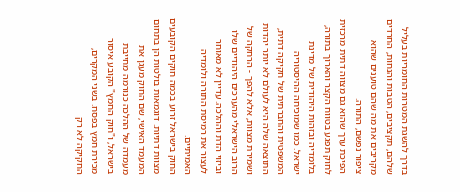בדרך להשגת המטרות החומריות בעליל שלהם, תקציבים, הטבות והנחות, החרדים מקריבים את מה שהם טוענים שהוא ציפור נפשם, התורה.
הפיכת ערך שהוא גם מצווה דתית מרכזית לחוק תפגע בטווח הקצר והארוך בתורה, בלומדיה ובזהות היהודית של מדינת ישראל. כמו שמוכיחה ההיסטוריה המשפטית והחברתית של חקיקה דתית, התוצאה שלה היא לעולם לא יותר יהדות ושמירת מצוות, אלא להפך - הרחקה של הרוב הישראלי מהערכים היהודיים שלו וביזוי הדת וההלכה. עדיין לא מאוחר לעצור את רמיסת התורה ולומדיה האמיתיים.
החוק בישראל זרוע בכמה חוקים הקובעים מצוות דתיות. דוגמאות בולטות הן בתחום המעמד האישי, שם החוק מעגן את מעמדה של ההלכה כנורמה מחייבת בישראל, ו"חוק החמץ" הקובע איסור מכירת חמץ בפסח. בשני המקרים, החקיקה לא רק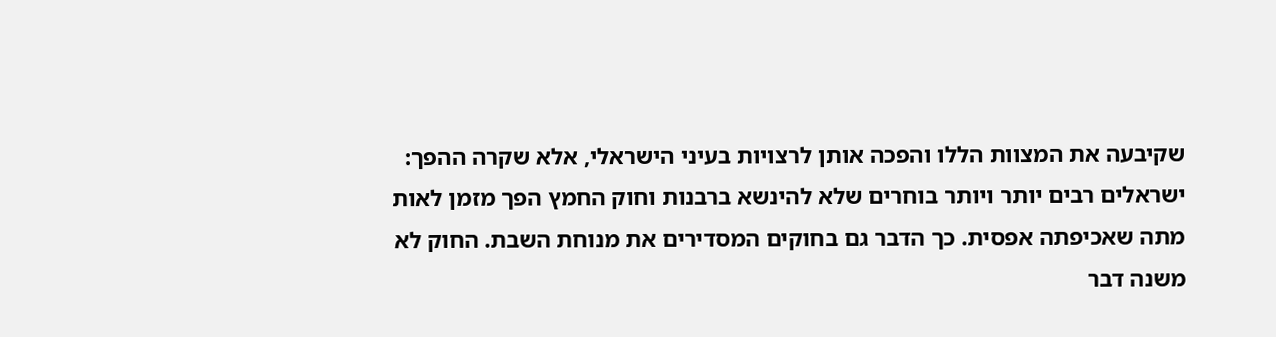שקיבעה את המצוות הללו והפכה אותן לרצויות בעיני הישראלי, אלא שקרה ההפך: ישראלים רבים יותר ויותר בוחרים שלא להינשא ברבנות וחוק החמץ הפך מזמן לאות מתה שאכיפתה אפסית. כך הדבר גם בחוקים המסדירים את מנוחת השבת. החוק לא משנה דבר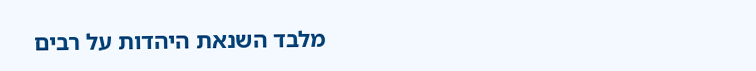מלבד השנאת היהדות על רבים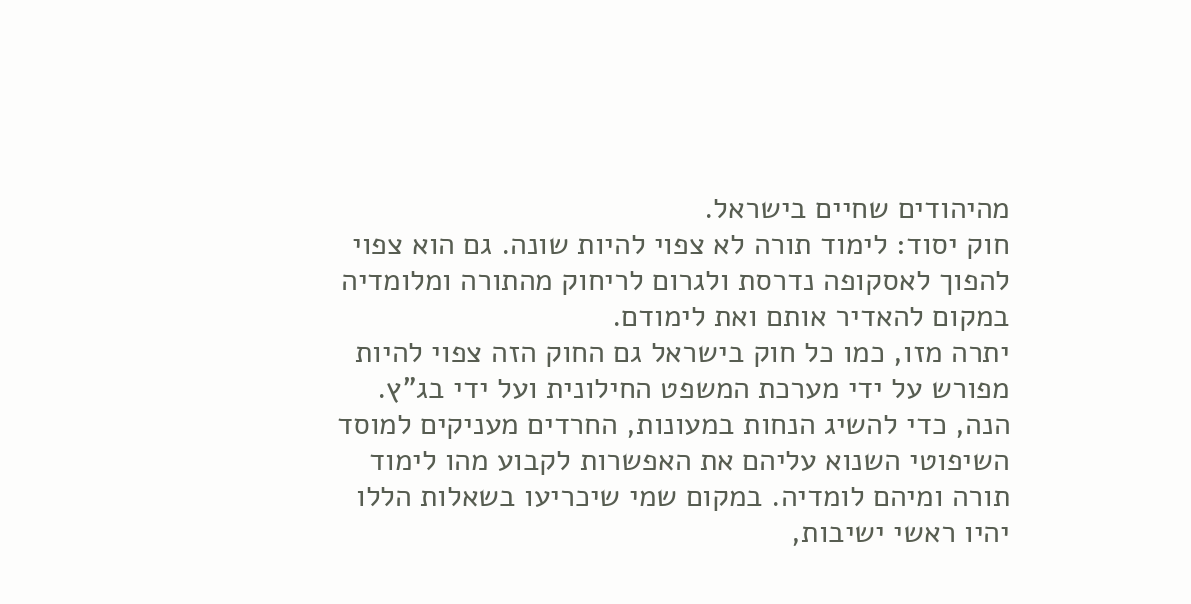מהיהודים שחיים בישראל.
חוק יסוד: לימוד תורה לא צפוי להיות שונה. גם הוא צפוי להפוך לאסקופה נדרסת ולגרום לריחוק מהתורה ומלומדיה במקום להאדיר אותם ואת לימודם.
יתרה מזו, כמו כל חוק בישראל גם החוק הזה צפוי להיות מפורש על ידי מערכת המשפט החילונית ועל ידי בג"ץ. הנה, כדי להשיג הנחות במעונות, החרדים מעניקים למוסד השיפוטי השנוא עליהם את האפשרות לקבוע מהו לימוד תורה ומיהם לומדיה. במקום שמי שיכריעו בשאלות הללו יהיו ראשי ישיבות,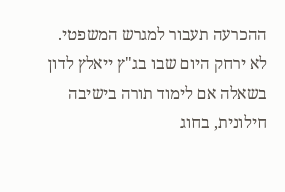ההכרעה תעבור למגרש המשפטי.
לא ירחק היום שבו בג"ץ ייאלץ לדון בשאלה אם לימוד תורה בישיבה חילונית, בחוג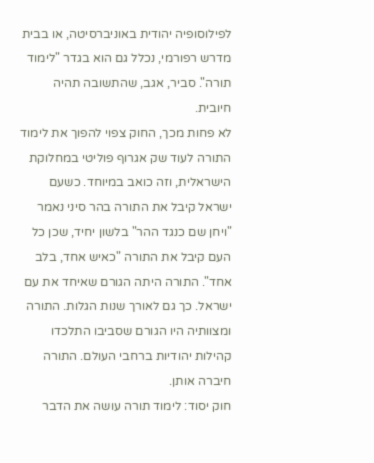לפילוסופיה יהודית באוניברסיטה, או בבית מדרש רפורמי, נכלל גם הוא בגדר "לימוד תורה". סביר, אגב, שהתשובה תהיה חיובית.
לא פחות מכך, החוק צפוי להפוך את לימוד התורה לעוד שק אגרוף פוליטי במחלוקת הישראלית, וזה כואב במיוחד. כשעם ישראל קיבל את התורה בהר סיני נאמר "ויחן שם כנגד ההר" בלשון יחיד, שכן כל העם קיבל את התורה "כאיש אחד, בלב אחד". התורה היתה הגורם שאיחד את עם ישראל. כך גם לאורך שנות הגלות. התורה ומצוותיה היו הגורם שסביבו התלכדו קהילות יהודיות ברחבי העולם. התורה חיברה אותן.
חוק יסוד: לימוד תורה עושה את הדבר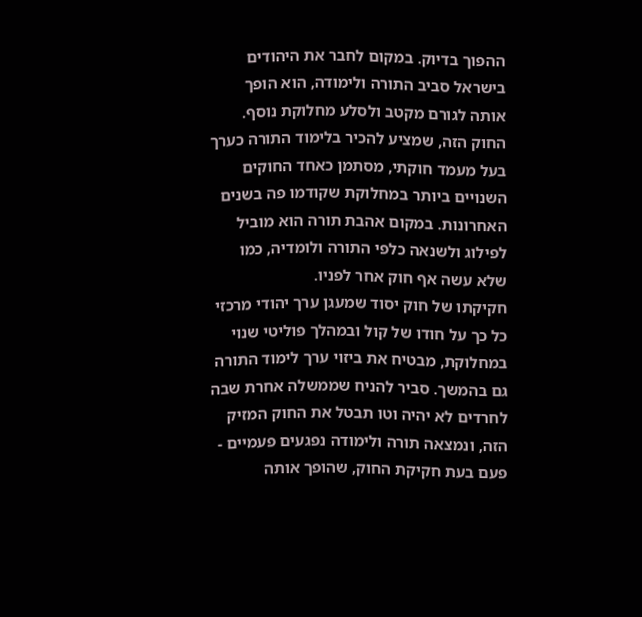ההפוך בדיוק. במקום לחבר את היהודים בישראל סביב התורה ולימודה, הוא הופך אותה לגורם מקטב ולסלע מחלוקת נוסף. החוק הזה, שמציע להכיר בלימוד התורה כערך בעל מעמד חוקתי, מסתמן כאחד החוקים השנויים ביותר במחלוקת שקודמו פה בשנים האחרונות. במקום אהבת תורה הוא מוביל לפילוג ולשנאה כלפי התורה ולומדיה, כמו שלא עשה אף חוק אחר לפניו.
חקיקתו של חוק יסוד שמעגן ערך יהודי מרכזי כל כך על חודו של קול ובמהלך פוליטי שנוי במחלוקת, מבטיח את ביזוי ערך לימוד התורה גם בהמשך. סביר להניח שממשלה אחרת שבה לחרדים לא יהיה וטו תבטל את החוק המזיק הזה, ונמצאה תורה ולימודה נפגעים פעמיים - פעם בעת חקיקת החוק, שהופך אותה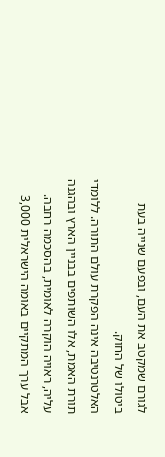לגורם שמקטב את העם, ובפעם שנייה בעת ביטולו של החוק.
האלטרנטיבה אינה הפקרת עולם התורה. ללומדי תורת האמת, אלו השותפים בבניין הארץ ובהגנה עליה, ראויה הוקרה לאומית, בהסכמה רחבה. אבל ערך המתקיים באומה הישראלית 3,000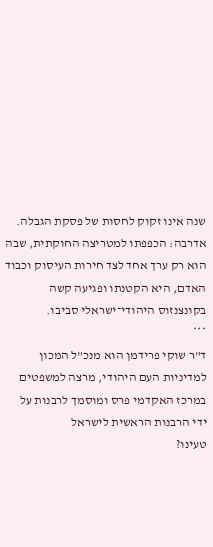שנה אינו זקוק לחסות של פסקת הגבלה. אדרבה: הכפפתו למטריצה החוקתית, שבה הוא רק ערך אחד לצד חירות העיסוק וכבוד האדם, היא הקטנתו ופגיעה קשה בקונצנזוס היהודי־ישראלי סביבו.
***
ד"ר שוקי פרידמן הוא מנכ"ל המכון למדיניות העם היהודי, מרצה למשפטים במרכז האקדמי פרס ומוסמך לרבנות על ידי הרבנות הראשית לישראל
טעינו?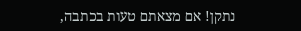נתקן! אם מצאתם טעות בכתבה,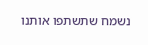נשמח שתשתפו אותנו